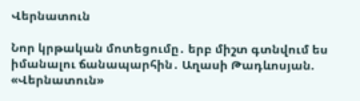Վերնատուն

Նոր կրթական մոտեցումը․ երբ միշտ գտնվում ես իմանալու ճանապարհին․ Աղասի Թադևոսյան. «Վերնատուն»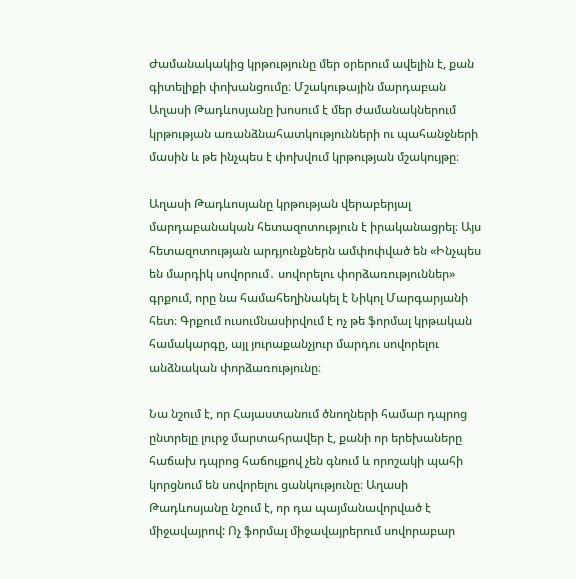Ժամանակակից կրթությունը մեր օրերում ավելին է, քան գիտելիքի փոխանցումը։ Մշակութային մարդաբան Աղասի Թադևոսյանը խոսում է մեր ժամանակներում կրթության առանձնահատկությունների ու պահանջների մասին և թե ինչպես է փոխվում կրթության մշակույթը։

Աղասի Թադևոսյանը կրթության վերաբերյալ մարդաբանական հետազոտություն է իրականացրել։ Այս հետազոտության արդյունքներն ամփոփված են «Ինչպես են մարդիկ սովորում․ սովորելու փորձառություններ» գրքում, որը նա համահեղինակել է Նիկոլ Մարգարյանի հետ։ Գրքում ուսումնասիրվում է ոչ թե ֆորմալ կրթական համակարգը, այլ յուրաքանչյուր մարդու սովորելու անձնական փորձառությունը։

Նա նշում է, որ Հայաստանում ծնողների համար դպրոց ընտրելը լուրջ մարտահրավեր է, քանի որ երեխաները հաճախ դպրոց հաճույքով չեն գնում և որոշակի պահի կորցնում են սովորելու ցանկությունը։ Աղասի Թադևոսյանը նշում է, որ դա պայմանավորված է միջավայրով: Ոչ ֆորմալ միջավայրերում սովորաբար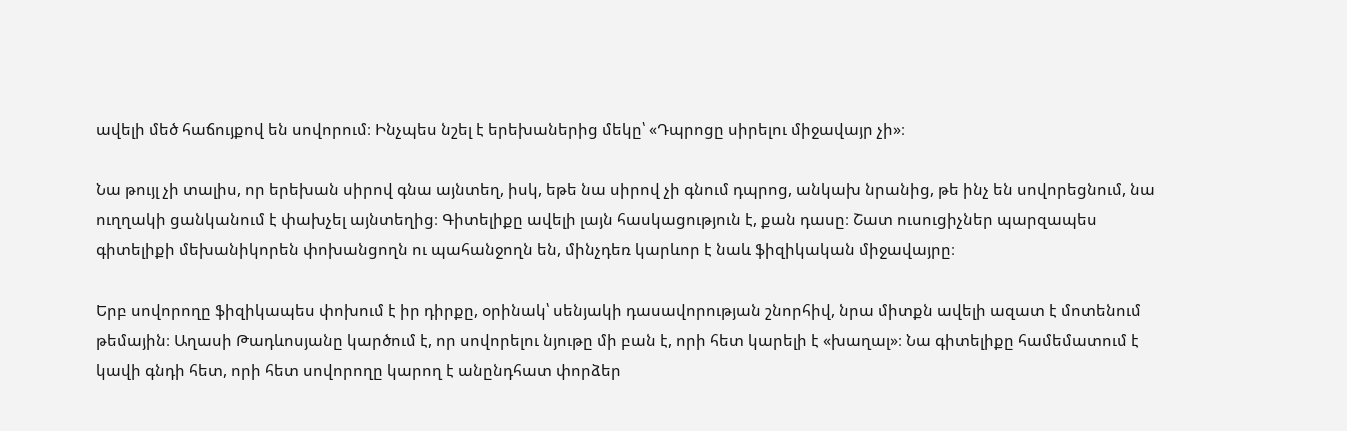ավելի մեծ հաճույքով են սովորում։ Ինչպես նշել է երեխաներից մեկը՝ «Դպրոցը սիրելու միջավայր չի»։

Նա թույլ չի տալիս, որ երեխան սիրով գնա այնտեղ, իսկ, եթե նա սիրով չի գնում դպրոց, անկախ նրանից, թե ինչ են սովորեցնում, նա ուղղակի ցանկանում է փախչել այնտեղից։ Գիտելիքը ավելի լայն հասկացություն է, քան դասը։ Շատ ուսուցիչներ պարզապես գիտելիքի մեխանիկորեն փոխանցողն ու պահանջողն են, մինչդեռ կարևոր է նաև ֆիզիկական միջավայրը։

Երբ սովորողը ֆիզիկապես փոխում է իր դիրքը, օրինակ՝ սենյակի դասավորության շնորհիվ, նրա միտքն ավելի ազատ է մոտենում թեմային։ Աղասի Թադևոսյանը կարծում է, որ սովորելու նյութը մի բան է, որի հետ կարելի է «խաղալ»։ Նա գիտելիքը համեմատում է կավի գնդի հետ, որի հետ սովորողը կարող է անընդհատ փորձեր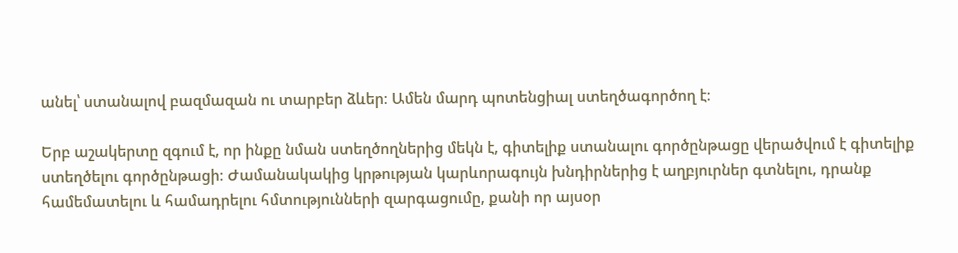անել՝ ստանալով բազմազան ու տարբեր ձևեր։ Ամեն մարդ պոտենցիալ ստեղծագործող է։

Երբ աշակերտը զգում է, որ ինքը նման ստեղծողներից մեկն է, գիտելիք ստանալու գործընթացը վերածվում է գիտելիք ստեղծելու գործընթացի։ Ժամանակակից կրթության կարևորագույն խնդիրներից է աղբյուրներ գտնելու, դրանք համեմատելու և համադրելու հմտությունների զարգացումը, քանի որ այսօր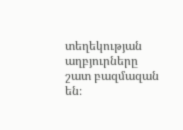տեղեկության աղբյուրները շատ բազմազան են։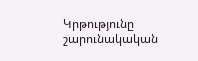Կրթությունը շարունակական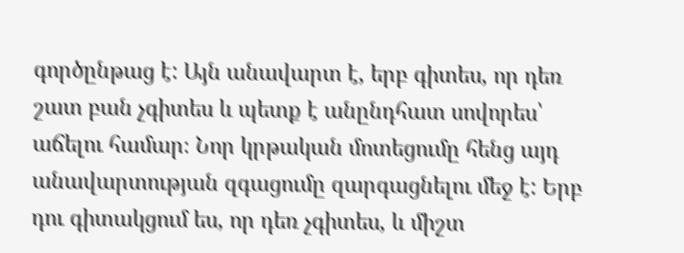գործընթաց է: Այն անավարտ է, երբ գիտես, որ դեռ շատ բան չգիտես և պետք է անընդհատ սովորես՝ աճելու համար։ Նոր կրթական մոտեցումը հենց այդ անավարտության զգացումը զարգացնելու մեջ է: Երբ դու գիտակցում ես, որ դեռ չգիտես, և միշտ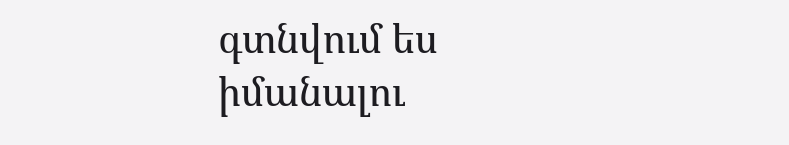գտնվում ես իմանալու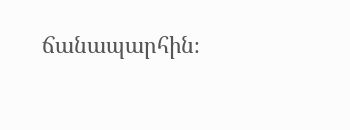ճանապարհին։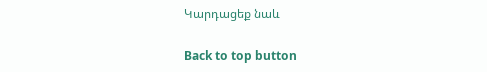Կարդացեք նաև

Back to top button